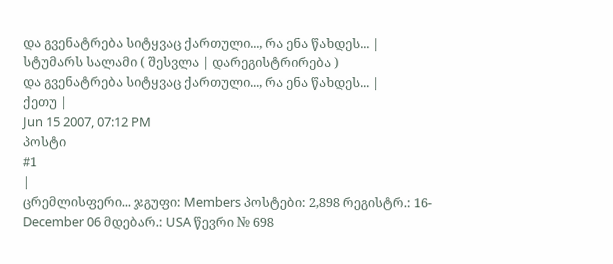და გვენატრება სიტყვაც ქართული..., რა ენა წახდეს... |
სტუმარს სალამი ( შესვლა | დარეგისტრირება )
და გვენატრება სიტყვაც ქართული..., რა ენა წახდეს... |
ქეთუ |
Jun 15 2007, 07:12 PM
პოსტი
#1
|
ცრემლისფერი... ჯგუფი: Members პოსტები: 2,898 რეგისტრ.: 16-December 06 მდებარ.: USA წევრი № 698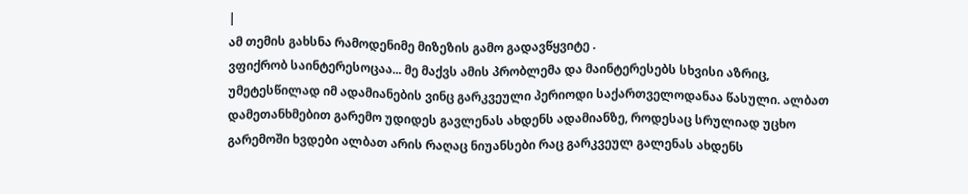|
ამ თემის გახსნა რამოდენიმე მიზეზის გამო გადავწყვიტე .
ვფიქრობ საინტერესოცაა... მე მაქვს ამის პრობლემა და მაინტერესებს სხვისი აზრიც, უმეტესწილად იმ ადამიანების ვინც გარკვეული პერიოდი საქართველოდანაა წასული. ალბათ დამეთანხმებით გარემო უდიდეს გავლენას ახდენს ადამიანზე, როდესაც სრულიად უცხო გარემოში ხვდები ალბათ არის რაღაც ნიუანსები რაც გარკვეულ გალენას ახდენს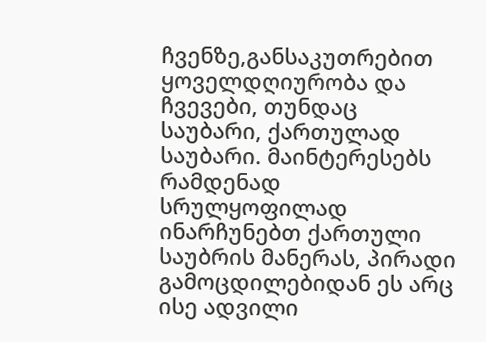ჩვენზე,განსაკუთრებით ყოველდღიურობა და ჩვევები, თუნდაც საუბარი, ქართულად საუბარი. მაინტერესებს რამდენად სრულყოფილად ინარჩუნებთ ქართული საუბრის მანერას, პირადი გამოცდილებიდან ეს არც ისე ადვილი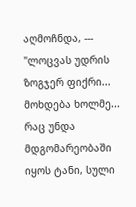აღმოჩნდა, --- "ლოცვას უდრის ზოგჯერ ფიქრი... მოხდება ხოლმე... რაც უნდა მდგომარეობაში იყოს ტანი, სული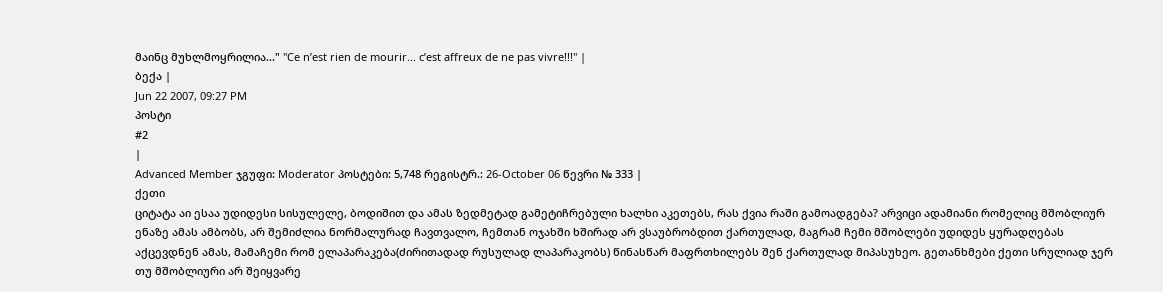მაინც მუხლმოყრილია..." "Ce n’est rien de mourir... c’est affreux de ne pas vivre!!!" |
ბექა |
Jun 22 2007, 09:27 PM
პოსტი
#2
|
Advanced Member ჯგუფი: Moderator პოსტები: 5,748 რეგისტრ.: 26-October 06 წევრი № 333 |
ქეთი
ციტატა აი ესაა უდიდესი სისულელე, ბოდიშით და ამას ზედმეტად გამეტიჩრებული ხალხი აკეთებს, რას ქვია რაში გამოადგება? არვიცი ადამიანი რომელიც მშობლიურ ენაზე ამას ამბობს, არ შემიძლია ნორმალურად ჩავთვალო, ჩემთან ოჯახში ხშირად არ ვსაუბრობდით ქართულად, მაგრამ ჩემი მშობლები უდიდეს ყურადღებას აქცევდნენ ამას, მამაჩემი რომ ელაპარაკება(ძირითადად რუსულად ლაპარაკობს) წინასწარ მაფრთხილებს შენ ქართულად მიპასუხეო. გეთანხმები ქეთი სრულიად ჯერ თუ მშობლიური არ შეიყვარე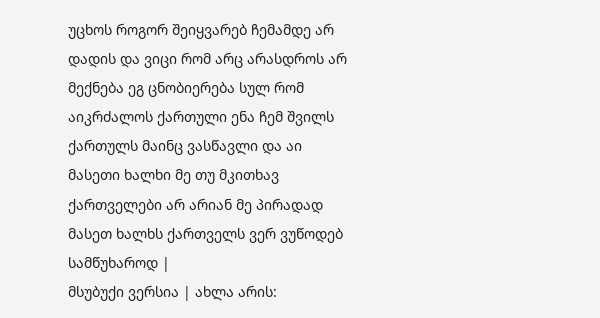უცხოს როგორ შეიყვარებ ჩემამდე არ დადის და ვიცი რომ არც არასდროს არ მექნება ეგ ცნობიერება სულ რომ აიკრძალოს ქართული ენა ჩემ შვილს ქართულს მაინც ვასწავლი და აი მასეთი ხალხი მე თუ მკითხავ ქართველები არ არიან მე პირადად მასეთ ხალხს ქართველს ვერ ვუწოდებ სამწუხაროდ |
მსუბუქი ვერსია | ახლა არის: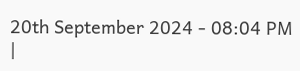20th September 2024 - 08:04 PM |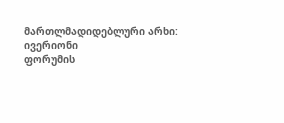მართლმადიდებლური არხი: ივერიონი
ფორუმის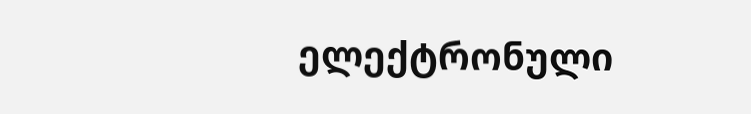ელექტრონული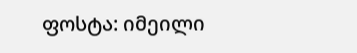ფოსტა: იმეილი